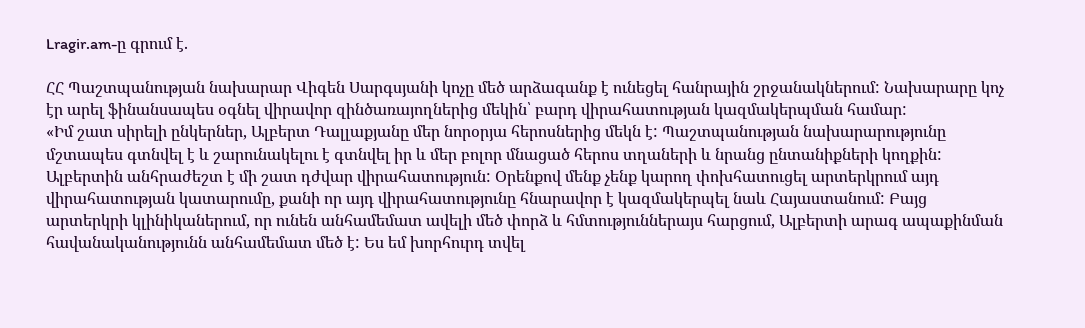Lragir.am-ը գրում է.

ՀՀ Պաշտպանության նախարար Վիգեն Սարգսյանի կոչը մեծ արձագանք է ունեցել հանրային շրջանակներում: Նախարարը կոչ էր արել ֆինանսապես օգնել վիրավոր զինծառայողներից մեկին՝ բարդ վիրահատության կազմակերպման համար:
«Իմ շատ սիրելի ընկերներ, Ալբերտ Դալլաքյանը մեր նորօրյա հերոսներից մեկն է: Պաշտպանության նախարարությունը մշտապես գտնվել է և շարունակելու է գտնվել իր և մեր բոլոր մնացած հերոս տղաների և նրանց ընտանիքների կողքին: Ալբերտին անհրաժեշտ է մի շատ դժվար վիրահատություն: Օրենքով մենք չենք կարող փոխհատուցել արտերկրում այդ վիրահատության կատարումը, քանի որ այդ վիրահատությունը հնարավոր է կազմակերպել նաև Հայաստանում: Բայց արտերկրի կլինիկաներում, որ ունեն անհամեմատ ավելի մեծ փորձ և հմտություններայս հարցում, Ալբերտի արագ ապաքինման հավանականությունն անհամեմատ մեծ է: Ես եմ խորհուրդ տվել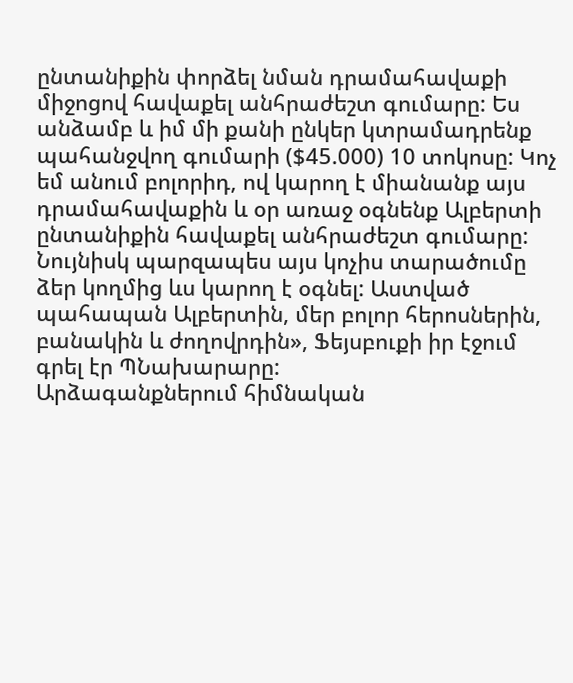ընտանիքին փորձել նման դրամահավաքի միջոցով հավաքել անհրաժեշտ գումարը: Ես անձամբ և իմ մի քանի ընկեր կտրամադրենք պահանջվող գումարի ($45.000) 10 տոկոսը: Կոչ եմ անում բոլորիդ, ով կարող է միանանք այս դրամահավաքին և օր առաջ օգնենք Ալբերտի ընտանիքին հավաքել անհրաժեշտ գումարը: Նույնիսկ պարզապես այս կոչիս տարածումը ձեր կողմից ևս կարող է օգնել: Աստված պահապան Ալբերտին, մեր բոլոր հերոսներին, բանակին և ժողովրդին», Ֆեյսբուքի իր էջում գրել էր ՊՆախարարը:
Արձագանքներում հիմնական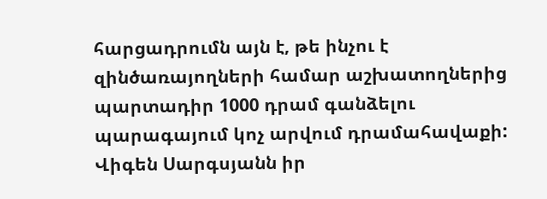հարցադրումն այն է, թե ինչու է զինծառայողների համար աշխատողներից պարտադիր 1000 դրամ գանձելու պարագայում կոչ արվում դրամահավաքի: Վիգեն Սարգսյանն իր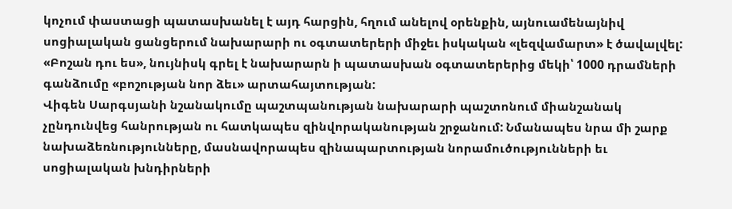կոչում փաստացի պատասխանել է այդ հարցին, հղում անելով օրենքին, այնուամենայնիվ սոցիալական ցանցերում նախարարի ու օգտատերերի միջեւ իսկական «լեզվամարտ» է ծավալվել: «Բոշան դու ես», նույնիսկ գրել է նախարարն ի պատասխան օգտատերերից մեկի՝ 1000 դրամների գանձումը «բոշության նոր ձեւ» արտահայտության:
Վիգեն Սարգսյանի նշանակումը պաշտպանության նախարարի պաշտոնում միանշանակ չընդունվեց հանրության ու հատկապես զինվորականության շրջանում: Նմանապես նրա մի շարք նախաձեռնությունները, մասնավորապես զինապարտության նորամուծությունների եւ սոցիալական խնդիրների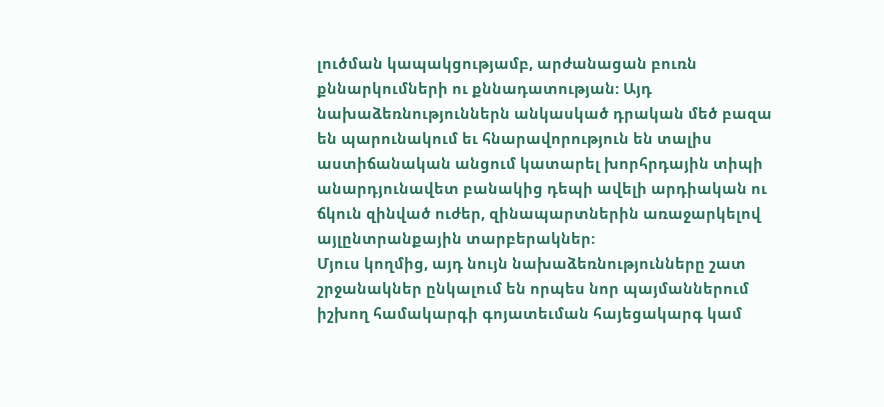լուծման կապակցությամբ, արժանացան բուռն քննարկումների ու քննադատության: Այդ նախաձեռնություններն անկասկած դրական մեծ բազա են պարունակում եւ հնարավորություն են տալիս աստիճանական անցում կատարել խորհրդային տիպի անարդյունավետ բանակից դեպի ավելի արդիական ու ճկուն զինված ուժեր, զինապարտներին առաջարկելով այլընտրանքային տարբերակներ:
Մյուս կողմից, այդ նույն նախաձեռնությունները շատ շրջանակներ ընկալում են որպես նոր պայմաններում իշխող համակարգի գոյատեւման հայեցակարգ կամ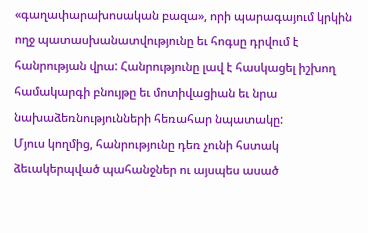«գաղափարախոսական բազա», որի պարագայում կրկին ողջ պատասխանատվությունը եւ հոգսը դրվում է հանրության վրա: Հանրությունը լավ է հասկացել իշխող համակարգի բնույթը եւ մոտիվացիան եւ նրա նախաձեռնությունների հեռահար նպատակը:
Մյուս կողմից, հանրությունը դեռ չունի հստակ ձեւակերպված պահանջներ ու այսպես ասած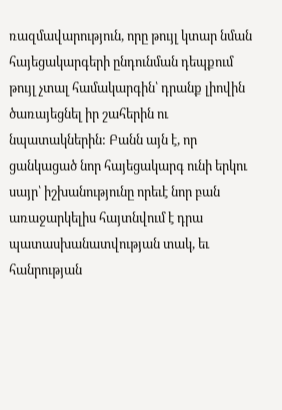ռազմավարություն, որը թույլ կտար նման հայեցակարգերի ընդունման դեպքում թույլ չտալ համակարգին՝ դրանք լիովին ծառայեցնել իր շահերին ու նպատակներին: Բանն այն է, որ ցանկացած նոր հայեցակարգ ունի երկու սայր՝ իշխանությունը որեւէ նոր բան առաջարկելիս հայտնվում է դրա պատասխանատվության տակ, եւ հանրության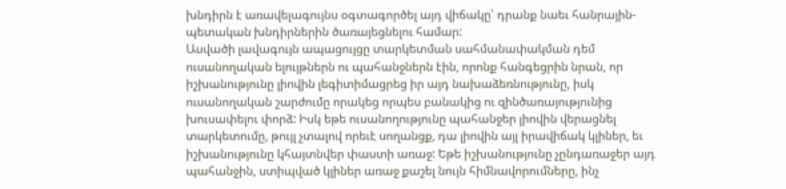խնդիրն է առավելագույնս օգտագործել այդ վիճակը՝ դրանք նաեւ հանրային-պետական խնդիրներին ծառայեցնելու համար:
Ասվածի լավագույն ապացույցը տարկետման սահմանափակման դեմ ուսանողական ելույթներն ու պահանջներն էին, որոնք հանգեցրին նրան, որ իշխանությունը լիովին լեգիտիմացրեց իր այդ նախաձեռնությունը, իսկ ուսանողական շարժումը որակեց որպես բանակից ու զինծառայությունից խուսափելու փորձ: Իսկ եթե ուսանողությունը պահանջեր լիովին վերացնել տարկետումը, թույլ չտալով որեւէ սողանցք, դա լիովին այլ իրավիճակ կլիներ, եւ իշխանությունը կհայտնվեր փաստի առաջ: Եթե իշխանությունը չընդառաջեր այդ պահանջին, ստիպված կլիներ առաջ քաշել նույն հիմնավորումները, ինչ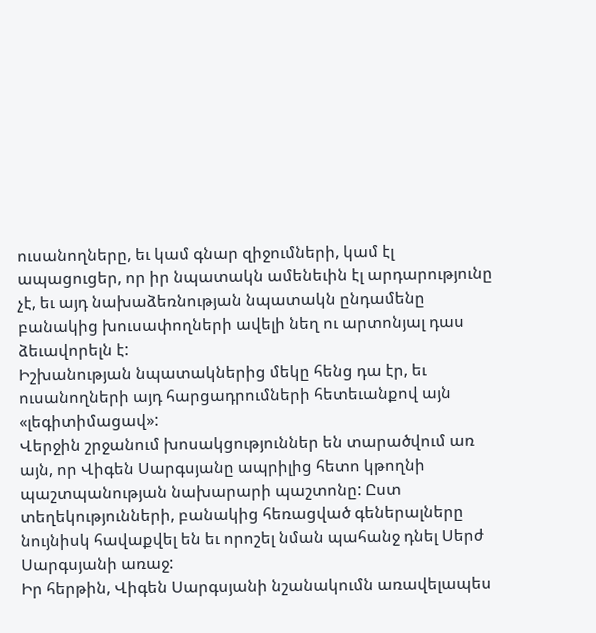ուսանողները, եւ կամ գնար զիջումների, կամ էլ ապացուցեր, որ իր նպատակն ամենեւին էլ արդարությունը չէ, եւ այդ նախաձեռնության նպատակն ընդամենը բանակից խուսափողների ավելի նեղ ու արտոնյալ դաս ձեւավորելն է:
Իշխանության նպատակներից մեկը հենց դա էր, եւ ուսանողների այդ հարցադրումների հետեւանքով այն «լեգիտիմացավ»:
Վերջին շրջանում խոսակցություններ են տարածվում առ այն, որ Վիգեն Սարգսյանը ապրիլից հետո կթողնի պաշտպանության նախարարի պաշտոնը: Ըստ տեղեկությունների, բանակից հեռացված գեներալները նույնիսկ հավաքվել են եւ որոշել նման պահանջ դնել Սերժ Սարգսյանի առաջ:
Իր հերթին, Վիգեն Սարգսյանի նշանակումն առավելապես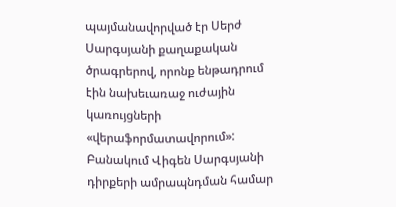պայմանավորված էր Սերժ Սարգսյանի քաղաքական ծրագրերով, որոնք ենթադրում էին նախեւառաջ ուժային կառույցների «վերաֆորմատավորում»: Բանակում Վիգեն Սարգսյանի դիրքերի ամրապնդման համար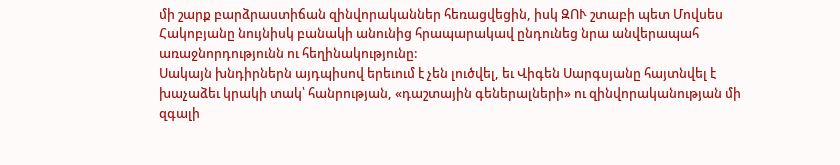մի շարք բարձրաստիճան զինվորականներ հեռացվեցին, իսկ ԶՈՒ շտաբի պետ Մովսես Հակոբյանը նույնիսկ բանակի անունից հրապարակավ ընդունեց նրա անվերապահ առաջնորդությունն ու հեղինակությունը:
Սակայն խնդիրներն այդպիսով երեւում է չեն լուծվել, եւ Վիգեն Սարգսյանը հայտնվել է խաչաձեւ կրակի տակ՝ հանրության, «դաշտային գեներալների» ու զինվորականության մի զգալի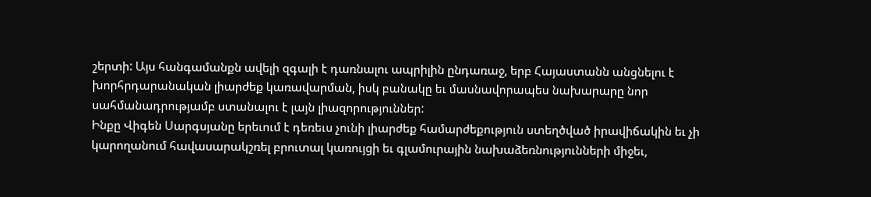շերտի: Այս հանգամանքն ավելի զգալի է դառնալու ապրիլին ընդառաջ, երբ Հայաստանն անցնելու է խորհրդարանական լիարժեք կառավարման, իսկ բանակը եւ մասնավորապես նախարարը նոր սահմանադրությամբ ստանալու է լայն լիազորություններ:
Ինքը Վիգեն Սարգսյանը երեւում է դեռեւս չունի լիարժեք համարժեքություն ստեղծված իրավիճակին եւ չի կարողանում հավասարակշռել բրուտալ կառույցի եւ գլամուրային նախաձեռնությունների միջեւ,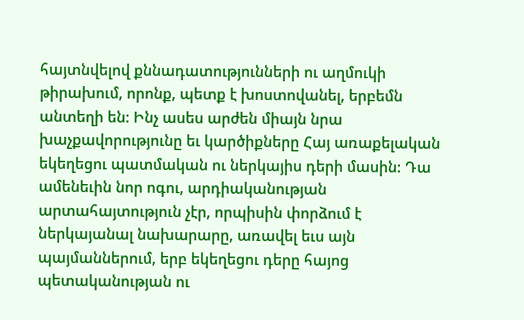հայտնվելով քննադատությունների ու աղմուկի թիրախում, որոնք, պետք է խոստովանել, երբեմն անտեղի են: Ինչ ասես արժեն միայն նրա խաչքավորությունը եւ կարծիքները Հայ առաքելական եկեղեցու պատմական ու ներկայիս դերի մասին: Դա ամենեւին նոր ոգու, արդիականության արտահայտություն չէր, որպիսին փորձում է ներկայանալ նախարարը, առավել եւս այն պայմաններում, երբ եկեղեցու դերը հայոց պետականության ու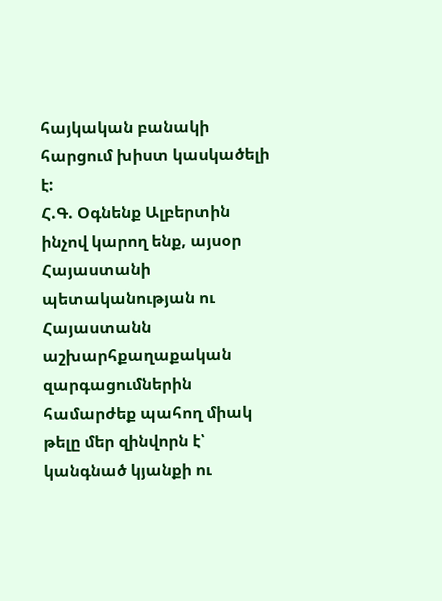հայկական բանակի հարցում խիստ կասկածելի է:
Հ.Գ. Օգնենք Ալբերտին ինչով կարող ենք, այսօր Հայաստանի պետականության ու Հայաստանն աշխարհքաղաքական զարգացումներին համարժեք պահող միակ թելը մեր զինվորն է՝ կանգնած կյանքի ու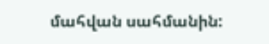մահվան սահմանին: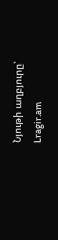Նյութի աղբյուրը՝ Lragir.am